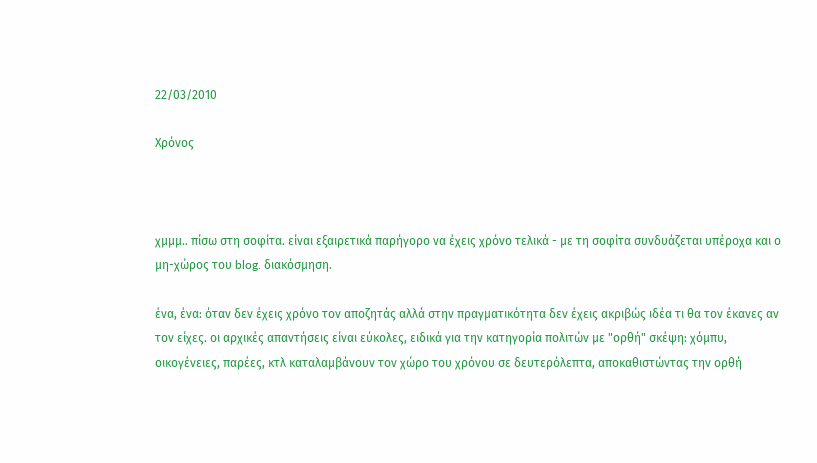22/03/2010

Χρόνος



χμμμ.. πίσω στη σοφίτα. είναι εξαιρετικά παρήγορο να έχεις χρόνο τελικά - με τη σοφίτα συνδυάζεται υπέροχα και ο μη-χώρος του blog. διακόσμηση.

ένα, ένα: όταν δεν έχεις χρόνο τον αποζητάς αλλά στην πραγματικότητα δεν έχεις ακριβώς ιδέα τι θα τον έκανες αν τον είχες. οι αρχικές απαντήσεις είναι εύκολες, ειδικά για την κατηγορία πολιτών με "ορθή" σκέψη: χόμπυ, οικογένειες, παρέες, κτλ καταλαμβάνουν τον χώρο του χρόνου σε δευτερόλεπτα, αποκαθιστώντας την ορθή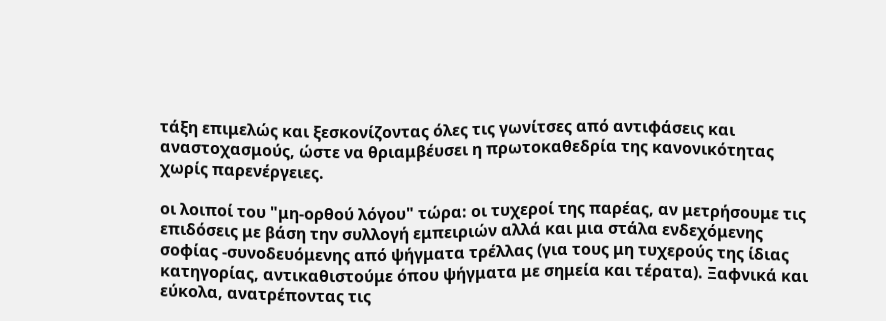τάξη επιμελώς και ξεσκονίζοντας όλες τις γωνίτσες από αντιφάσεις και αναστοχασμούς, ώστε να θριαμβέυσει η πρωτοκαθεδρία της κανονικότητας χωρίς παρενέργειες.

οι λοιποί του "μη-ορθού λόγου" τώρα: οι τυχεροί της παρέας, αν μετρήσουμε τις επιδόσεις με βάση την συλλογή εμπειριών αλλά και μια στάλα ενδεχόμενης σοφίας -συνοδευόμενης από ψήγματα τρέλλας (για τους μη τυχερούς της ίδιας κατηγορίας, αντικαθιστούμε όπου ψήγματα με σημεία και τέρατα). Ξαφνικά και εύκολα, ανατρέποντας τις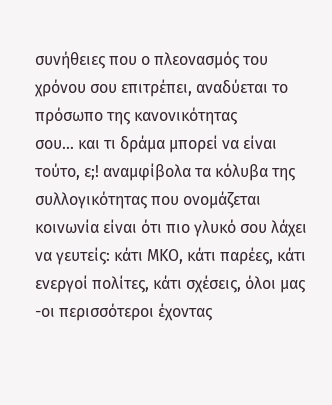συνήθειες που ο πλεονασμός του χρόνου σου επιτρέπει, αναδύεται το πρόσωπο της κανονικότητας
σου... και τι δράμα μπορεί να είναι τούτο, ε;! αναμφίβολα τα κόλυβα της συλλογικότητας που ονομάζεται κοινωνία είναι ότι πιο γλυκό σου λάχει να γευτείς: κάτι ΜΚΟ, κάτι παρέες, κάτι ενεργοί πολίτες, κάτι σχέσεις, όλοι μας -οι περισσότεροι έχοντας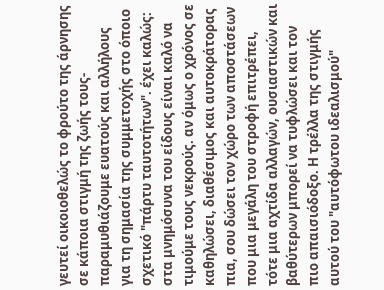γευτεί οικοιοθελώς το φρούτο της άρνησης σε κάποια στιγμή της ζωής τους- παραμυθιάζουμε ευατούς και αλλήλους για τη σημασία της συμμετοχής στο όποιο σχετικό "πάρτυ ταυτοτήτων". έχει καλώς: στα μνημόσυνα του είδους είναι καλό να τιμούμε τους νεκρούς. αν όμως ο χρόνος σε καθηλώσει, διαθέσιμος και αυτοκράτορας πια, σου δώσει τον χώρο των αποστάσεων που μια μεγάλη του στροφή επιτρέπει, τότε μια αχτίδα αλλαγών, ουσιαστικών και βαθύτερων μπορεί να τυφλώσει και τον πιο απαισιόδοξο. Η τρέλλα της στιγμής αυτού του "αυτόφωτου ιδεαλισμού"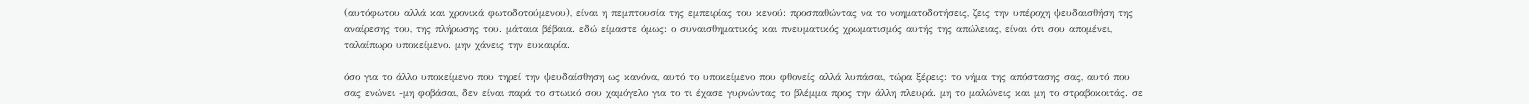(αυτόφωτου αλλά και χρονικά φωτοδοτούμενου), είναι η πεμπτουσία της εμπειρίας του κενού: προσπαθώντας να το νοηματοδοτήσεις, ζεις την υπέροχη ψευδαισθήση της αναίρεσης του, της πλήρωσης του. μάταια βέβαια. εδώ είμαστε όμως: ο συναισθηματικός και πνευματικός χρωματισμός αυτής της απώλειας, είναι ότι σου απομένει, ταλαίπωρο υποκείμενο. μην χάνεις την ευκαιρία.

όσο για το άλλο υποκείμενο που τηρεί την ψευδαίσθηση ως κανόνα, αυτό το υποκείμενο που φθονείς αλλά λυπάσαι, τώρα ξέρεις: το νήμα της απόστασης σας, αυτό που σας ενώνει -μη φοβάσαι, δεν είναι παρά το στωικό σου χαμόγελο για το τι έχασε γυρνώντας το βλέμμα προς την άλλη πλευρά. μη το μαλώνεις και μη το στραβοκοιτάς. σε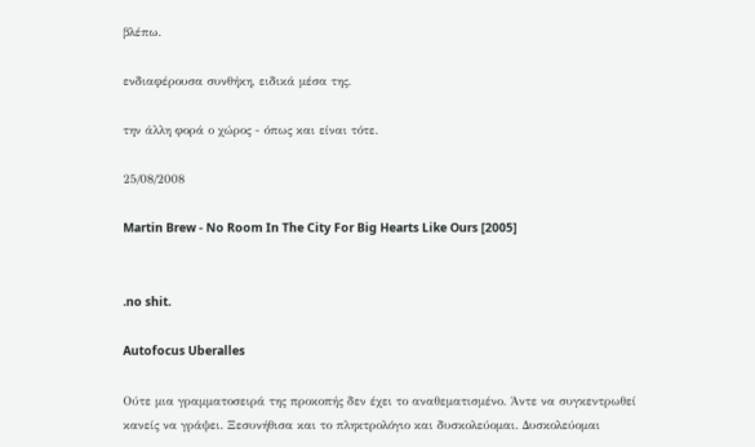βλέπω.

ενδιαφέρουσα συνθήκη, ειδικά μέσα της.

την άλλη φορά ο χώρος - όπως και είναι τότε.

25/08/2008

Martin Brew - No Room In The City For Big Hearts Like Ours [2005]


.no shit.

Autofocus Uberalles

Ούτε μια γραμματοσειρά της προκοπής δεν έχει το αναθεματισμένο. Άντε να συγκεντρωθεί κανείς να γράψει. Ξεσυνήθισα και το πληκτρολόγιο και δυσκολεύομαι. Δυσκολεύομαι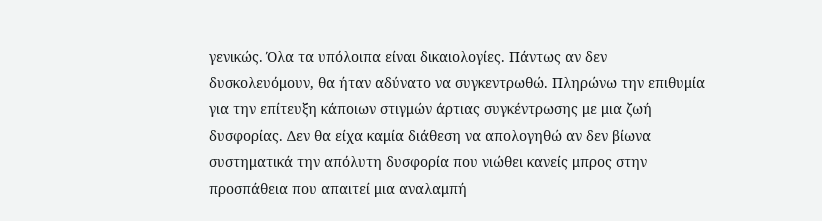γενικώς. Όλα τα υπόλοιπα είναι δικαιολογίες. Πάντως αν δεν δυσκολευόμουν, θα ήταν αδύνατο να συγκεντρωθώ. Πληρώνω την επιθυμία για την επίτευξη κάποιων στιγμών άρτιας συγκέντρωσης με μια ζωή δυσφορίας. Δεν θα είχα καμία διάθεση να απολογηθώ αν δεν βίωνα συστηματικά την απόλυτη δυσφορία που νιώθει κανείς μπρος στην προσπάθεια που απαιτεί μια αναλαμπή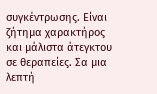συγκέντρωσης. Είναι ζήτημα χαρακτήρος και μάλιστα άτεγκτου σε θεραπείες. Σα μια λεπτή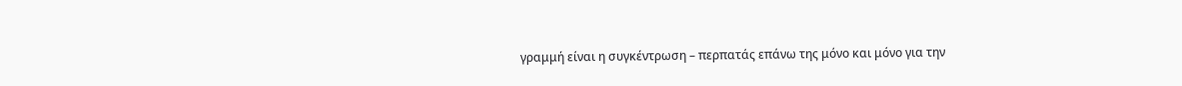γραμμή είναι η συγκέντρωση – περπατάς επάνω της μόνο και μόνο για την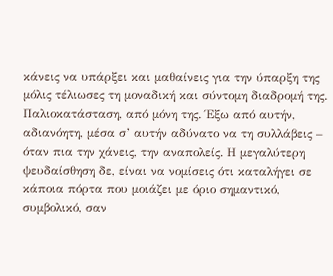κάνεις να υπάρξει και μαθαίνεις για την ύπαρξη της μόλις τέλιωσες τη μοναδική και σύντομη διαδρομή της. Παλιοκατάσταση, από μόνη της. Έξω από αυτήν, αδιανόητη, μέσα σ’ αυτήν αδύνατο να τη συλλάβεις – όταν πια την χάνεις, την αναπολείς. Η μεγαλύτερη ψευδαίσθηση δε, είναι να νομίσεις ότι καταλήγει σε κάποια πόρτα που μοιάζει με όριο σημαντικό, συμβολικό, σαν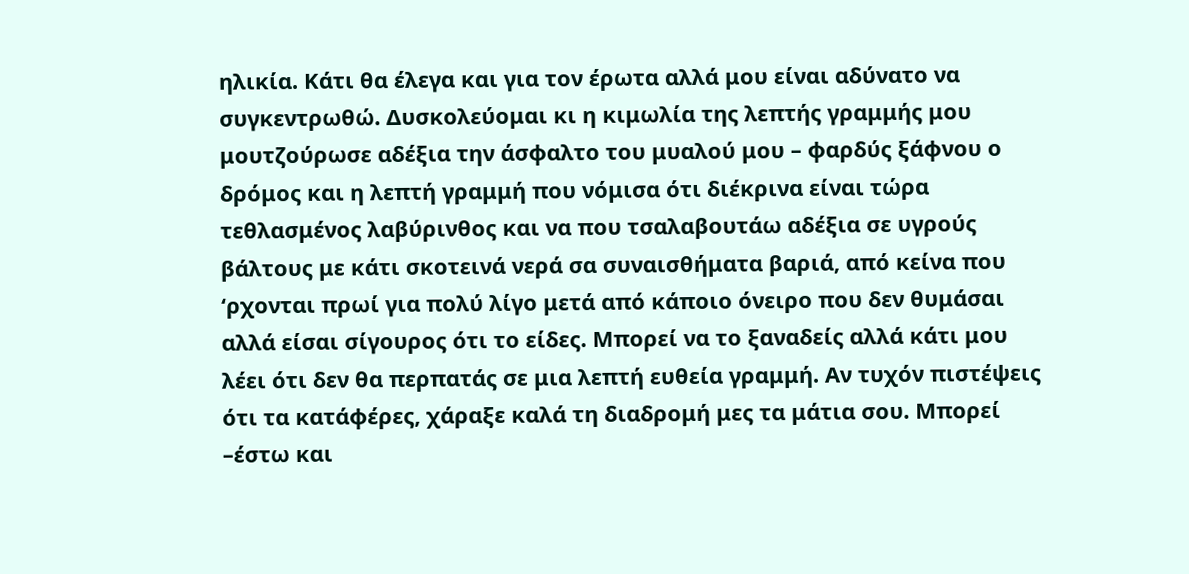ηλικία. Κάτι θα έλεγα και για τον έρωτα αλλά μου είναι αδύνατο να συγκεντρωθώ. Δυσκολεύομαι κι η κιμωλία της λεπτής γραμμής μου μουτζούρωσε αδέξια την άσφαλτο του μυαλού μου – φαρδύς ξάφνου ο δρόμος και η λεπτή γραμμή που νόμισα ότι διέκρινα είναι τώρα τεθλασμένος λαβύρινθος και να που τσαλαβουτάω αδέξια σε υγρούς βάλτους με κάτι σκοτεινά νερά σα συναισθήματα βαριά, από κείνα που ‘ρχονται πρωί για πολύ λίγο μετά από κάποιο όνειρο που δεν θυμάσαι αλλά είσαι σίγουρος ότι το είδες. Μπορεί να το ξαναδείς αλλά κάτι μου λέει ότι δεν θα περπατάς σε μια λεπτή ευθεία γραμμή. Αν τυχόν πιστέψεις ότι τα κατάφέρες, χάραξε καλά τη διαδρομή μες τα μάτια σου. Μπορεί –έστω και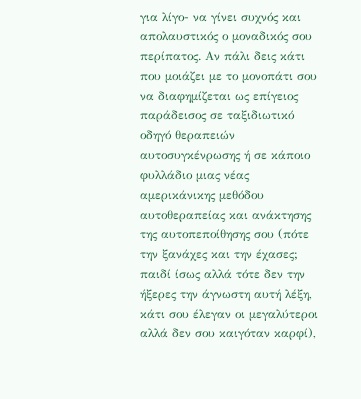για λίγο- να γίνει συχνός και απολαυστικός ο μοναδικός σου περίπατος. Αν πάλι δεις κάτι που μοιάζει με το μονοπάτι σου να διαφημίζεται ως επίγειος παράδεισος σε ταξιδιωτικό οδηγό θεραπειών αυτοσυγκένρωσης ή σε κάποιο φυλλάδιο μιας νέας αμερικάνικης μεθόδου αυτοθεραπείας και ανάκτησης της αυτοπεποίθησης σου (πότε την ξανάχες και την έχασες; παιδί ίσως αλλά τότε δεν την ήξερες την άγνωστη αυτή λέξη, κάτι σου έλεγαν οι μεγαλύτεροι αλλά δεν σου καιγόταν καρφί),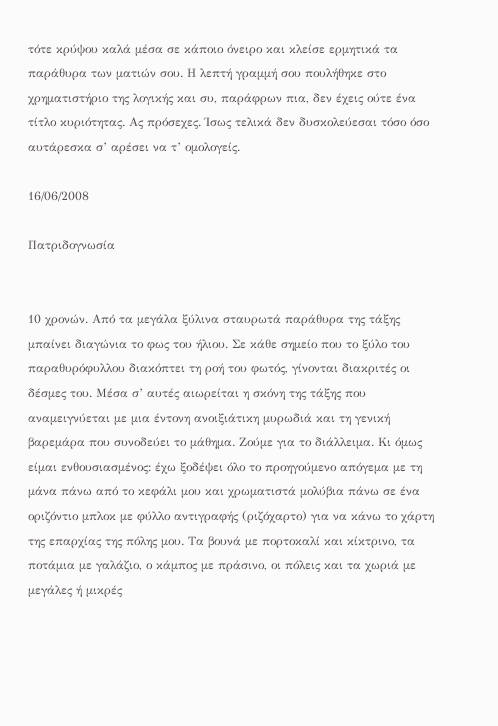τότε κρύψου καλά μέσα σε κάποιο όνειρο και κλείσε ερμητικά τα παράθυρα των ματιών σου. Η λεπτή γραμμή σου πουλήθηκε στο χρηματιστήριο της λογικής και συ, παράφρων πια, δεν έχεις ούτε ένα τίτλο κυριότητας. Ας πρόσεχες. Ίσως τελικά δεν δυσκολεύεσαι τόσο όσο αυτάρεσκα σ’ αρέσει να τ’ ομολογείς.

16/06/2008

Πατριδογνωσία


10 χρονών. Από τα μεγάλα ξύλινα σταυρωτά παράθυρα της τάξης μπαίνει διαγώνια το φως του ήλιου. Σε κάθε σημείο που το ξύλο του παραθυρόφυλλου διακόπτει τη ροή του φωτός, γίνονται διακριτές οι δέσμες του. Μέσα σ’ αυτές αιωρείται η σκόνη της τάξης που αναμειγνύεται με μια έντονη ανοιξιάτικη μυρωδιά και τη γενική βαρεμάρα που συνοδεύει το μάθημα. Ζούμε για το διάλλειμα. Κι όμως είμαι ενθουσιασμένος: έχω ξοδέψει όλο το προηγούμενο απόγεμα με τη μάνα πάνω από το κεφάλι μου και χρωματιστά μολύβια πάνω σε ένα οριζόντιο μπλοκ με φύλλο αντιγραφής (ριζόχαρτο) για να κάνω το χάρτη της επαρχίας της πόλης μου. Τα βουνά με πορτοκαλί και κίκτρινο, τα ποτάμια με γαλάζιο, ο κάμπος με πράσινο, οι πόλεις και τα χωριά με μεγάλες ή μικρές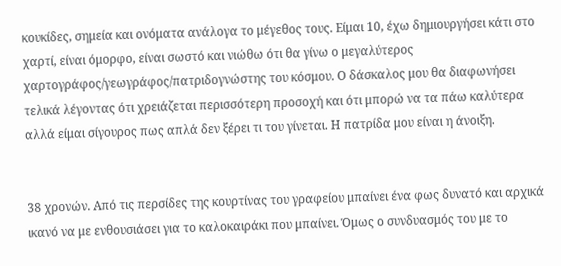κουκίδες, σημεία και ονόματα ανάλογα το μέγεθος τους. Είμαι 10, έχω δημιουργήσει κάτι στο χαρτί, είναι όμορφο, είναι σωστό και νιώθω ότι θα γίνω ο μεγαλύτερος χαρτογράφος/γεωγράφος/πατριδογνώστης του κόσμου. Ο δάσκαλος μου θα διαφωνήσει τελικά λέγοντας ότι χρειάζεται περισσότερη προσοχή και ότι μπορώ να τα πάω καλύτερα αλλά είμαι σίγουρος πως απλά δεν ξέρει τι του γίνεται. Η πατρίδα μου είναι η άνοιξη.


38 χρονών. Από τις περσίδες της κουρτίνας του γραφείου μπαίνει ένα φως δυνατό και αρχικά ικανό να με ενθουσιάσει για το καλοκαιράκι που μπαίνει. Όμως ο συνδυασμός του με το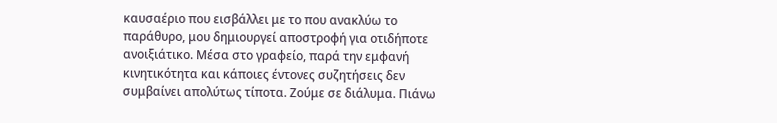καυσαέριο που εισβάλλει με το που ανακλύω το παράθυρο, μου δημιουργεί αποστροφή για οτιδήποτε ανοιξιάτικο. Μέσα στο γραφείο, παρά την εμφανή κινητικότητα και κάποιες έντονες συζητήσεις δεν συμβαίνει απολύτως τίποτα. Ζούμε σε διάλυμα. Πιάνω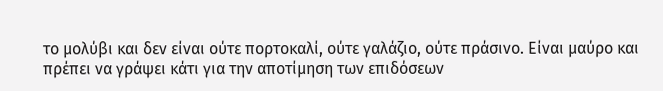το μολύβι και δεν είναι ούτε πορτοκαλί, ούτε γαλάζιο, ούτε πράσινο. Είναι μαύρο και πρέπει να γράψει κάτι για την αποτίμηση των επιδόσεων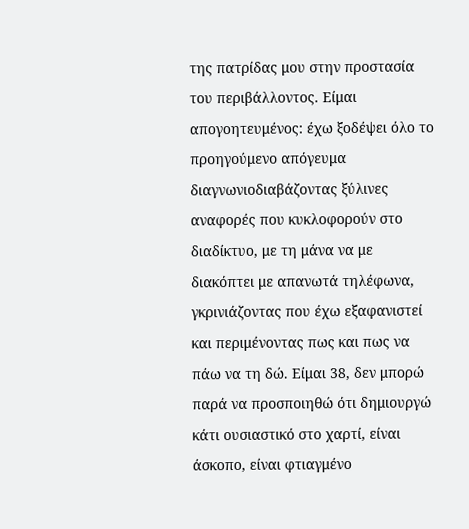της πατρίδας μου στην προστασία του περιβάλλοντος. Είμαι απογοητευμένος: έχω ξοδέψει όλο το προηγούμενο απόγευμα διαγνωνιοδιαβάζοντας ξύλινες αναφορές που κυκλοφορούν στο διαδίκτυο, με τη μάνα να με διακόπτει με απανωτά τηλέφωνα, γκρινιάζοντας που έχω εξαφανιστεί και περιμένοντας πως και πως να πάω να τη δώ. Είμαι 38, δεν μπορώ παρά να προσποιηθώ ότι δημιουργώ κάτι ουσιαστικό στο χαρτί, είναι άσκοπο, είναι φτιαγμένο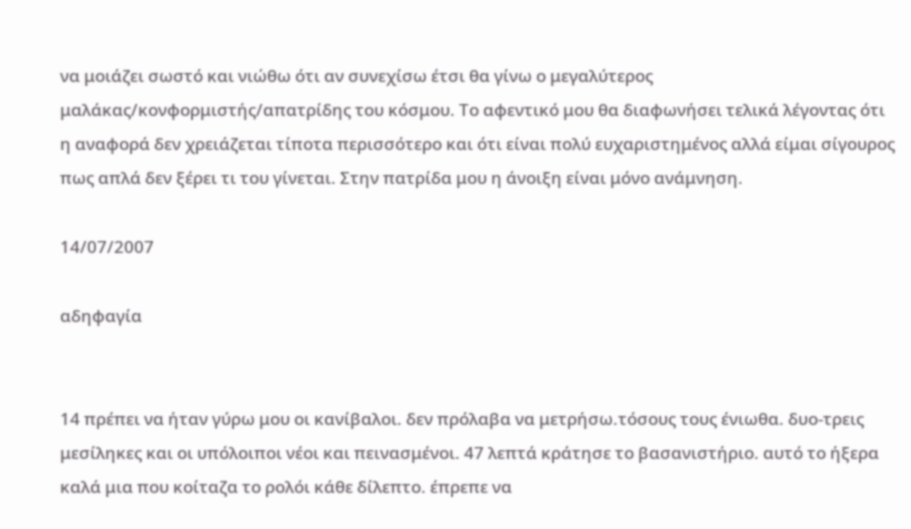να μοιάζει σωστό και νιώθω ότι αν συνεχίσω έτσι θα γίνω ο μεγαλύτερος μαλάκας/κονφορμιστής/απατρίδης του κόσμου. Το αφεντικό μου θα διαφωνήσει τελικά λέγοντας ότι η αναφορά δεν χρειάζεται τίποτα περισσότερο και ότι είναι πολύ ευχαριστημένος αλλά είμαι σίγουρος πως απλά δεν ξέρει τι του γίνεται. Στην πατρίδα μου η άνοιξη είναι μόνο ανάμνηση.

14/07/2007

αδηφαγία


14 πρέπει να ήταν γύρω μου οι κανίβαλοι. δεν πρόλαβα να μετρήσω.τόσους τους ένιωθα. δυο-τρεις μεσίληκες και οι υπόλοιποι νέοι και πεινασμένοι. 47 λεπτά κράτησε το βασανιστήριο. αυτό το ήξερα καλά μια που κοίταζα το ρολόι κάθε δίλεπτο. έπρεπε να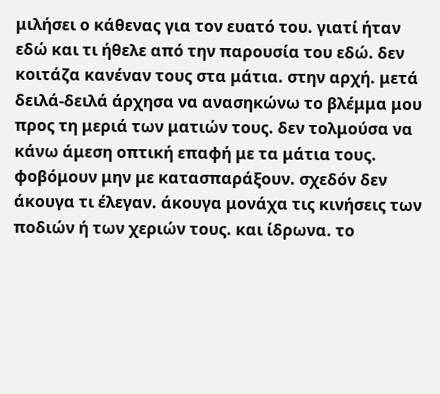μιλήσει ο κάθενας για τον ευατό του. γιατί ήταν εδώ και τι ήθελε από την παρουσία του εδώ. δεν κοιτάζα κανέναν τους στα μάτια. στην αρχή. μετά δειλά-δειλά άρχησα να ανασηκώνω το βλέμμα μου προς τη μεριά των ματιών τους. δεν τολμούσα να κάνω άμεση οπτική επαφή με τα μάτια τους. φοβόμουν μην με κατασπαράξουν. σχεδόν δεν άκουγα τι έλεγαν. άκουγα μονάχα τις κινήσεις των ποδιών ή των χεριών τους. και ίδρωνα. το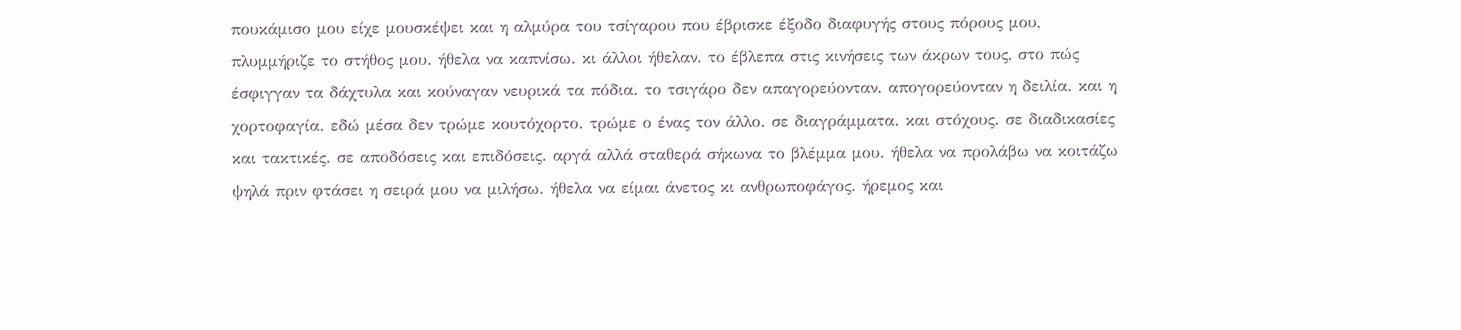πουκάμισο μου είχε μουσκέψει και η αλμύρα του τσίγαρου που έβρισκε έξοδο διαφυγής στους πόρους μου, πλυμμήριζε το στήθος μου. ήθελα να καπνίσω. κι άλλοι ήθελαν. το έβλεπα στις κινήσεις των άκρων τους, στο πώς έσφιγγαν τα δάχτυλα και κούναγαν νευρικά τα πόδια. το τσιγάρο δεν απαγορεύονταν. απογορεύονταν η δειλία. και η χορτοφαγία. εδώ μέσα δεν τρώμε κουτόχορτο. τρώμε ο ένας τον άλλο. σε διαγράμματα. και στόχους. σε διαδικασίες και τακτικές. σε αποδόσεις και επιδόσεις. αργά αλλά σταθερά σήκωνα το βλέμμα μου. ήθελα να προλάβω να κοιτάζω ψηλά πριν φτάσει η σειρά μου να μιλήσω. ήθελα να είμαι άνετος κι ανθρωποφάγος. ήρεμος και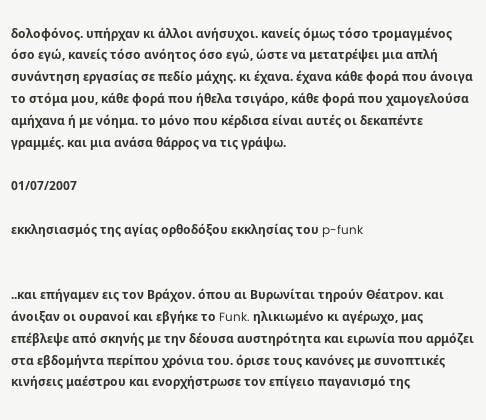δολοφόνος. υπήρχαν κι άλλοι ανήσυχοι. κανείς όμως τόσο τρομαγμένος όσο εγώ, κανείς τόσο ανόητος όσο εγώ, ώστε να μετατρέψει μια απλή συνάντηση εργασίας σε πεδίο μάχης. κι έχανα. έχανα κάθε φορά που άνοιγα το στόμα μου, κάθε φορά που ήθελα τσιγάρο, κάθε φορά που χαμογελούσα αμήχανα ή με νόημα. το μόνο που κέρδισα είναι αυτές οι δεκαπέντε γραμμές. και μια ανάσα θάρρος να τις γράψω.

01/07/2007

εκκλησιασμός της αγίας ορθοδόξου εκκλησίας του p-funk


..και επήγαμεν εις τον Βράχον. όπου αι Βυρωνίται τηρούν Θέατρον. και άνοιξαν οι ουρανοί και εβγήκε το Funk. ηλικιωμένο κι αγέρωχο, μας επέβλεψε από σκηνής με την δέουσα αυστηρότητα και ειρωνία που αρμόζει στα εβδομήντα περίπου χρόνια του. όρισε τους κανόνες με συνοπτικές κινήσεις μαέστρου και ενορχήστρωσε τον επίγειο παγανισμό της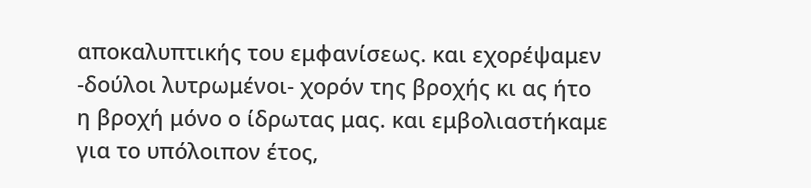αποκαλυπτικής του εμφανίσεως. και εχορέψαμεν -δούλοι λυτρωμένοι- χορόν της βροχής κι ας ήτο η βροχή μόνο ο ίδρωτας μας. και εμβολιαστήκαμε για το υπόλοιπον έτος,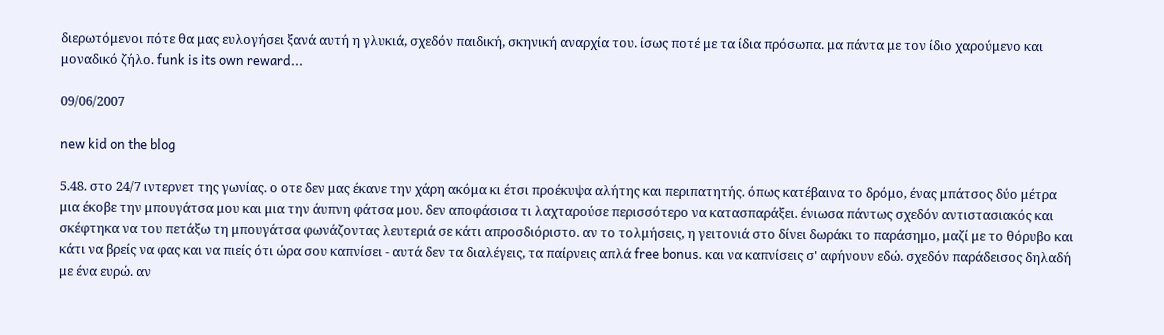διερωτόμενοι πότε θα μας ευλογήσει ξανά αυτή η γλυκιά, σχεδόν παιδική, σκηνική αναρχία του. ίσως ποτέ με τα ίδια πρόσωπα. μα πάντα με τον ίδιο χαρούμενο και μοναδικό ζήλο. funk is its own reward...

09/06/2007

new kid on the blog

5.48. στο 24/7 ιντερνετ της γωνίας. ο οτε δεν μας έκανε την χάρη ακόμα κι έτσι προέκυψα αλήτης και περιπατητής. όπως κατέβαινα το δρόμο, ένας μπάτσος δύο μέτρα μια έκοβε την μπουγάτσα μου και μια την άυπνη φάτσα μου. δεν αποφάσισα τι λαχταρούσε περισσότερο να κατασπαράξει. ένιωσα πάντως σχεδόν αντιστασιακός και σκέφτηκα να του πετάξω τη μπουγάτσα φωνάζοντας λευτεριά σε κάτι απροσδιόριστο. αν το τολμήσεις, η γειτονιά στο δίνει δωράκι το παράσημο, μαζί με το θόρυβο και κάτι να βρείς να φας και να πιείς ότι ώρα σου καπνίσει - αυτά δεν τα διαλέγεις, τα παίρνεις απλά free bonus. και να καπνίσεις σ' αφήνουν εδώ. σχεδόν παράδεισος δηλαδή με ένα ευρώ. αν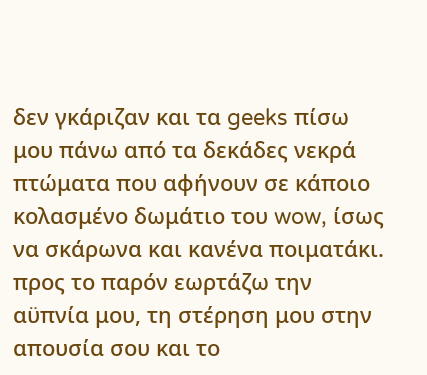δεν γκάριζαν και τα geeks πίσω μου πάνω από τα δεκάδες νεκρά πτώματα που αφήνουν σε κάποιο κολασμένο δωμάτιο του wow, ίσως να σκάρωνα και κανένα ποιματάκι. προς το παρόν εωρτάζω την αϋπνία μου, τη στέρηση μου στην απουσία σου και το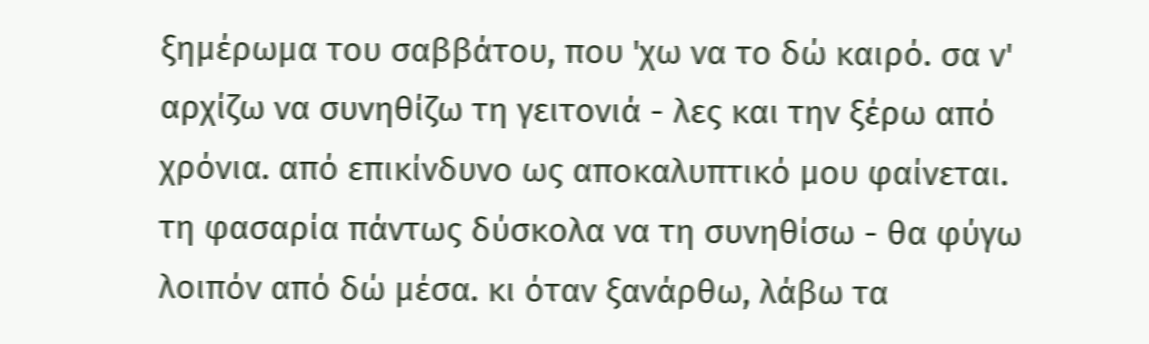ξημέρωμα του σαββάτου, που 'χω να το δώ καιρό. σα ν' αρχίζω να συνηθίζω τη γειτονιά - λες και την ξέρω από χρόνια. από επικίνδυνο ως αποκαλυπτικό μου φαίνεται. τη φασαρία πάντως δύσκολα να τη συνηθίσω - θα φύγω λοιπόν από δώ μέσα. κι όταν ξανάρθω, λάβω τα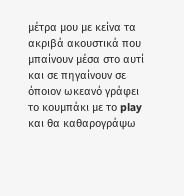μέτρα μου με κείνα τα ακριβά ακουστικά που μπαίνουν μέσα στο αυτί και σε πηγαίνουν σε όποιον ωκεανό γράφει το κουμπάκι με το play και θα καθαρογράψω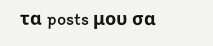τα posts μου σα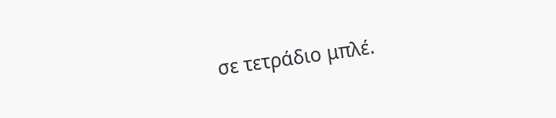σε τετράδιο μπλέ.